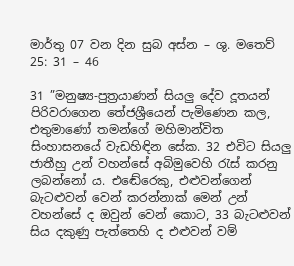මාර්තු 07 වන දින සුබ අස්න – ශු. මතෙව් 25: 31 – 46

31 ”මනුෂ්‍ය-පුත්‍රයාණන් සියලු දේව දූතයන් පිරිවරාගෙන තේජශ්‍රීයෙන් පැමිණෙන කල, එතුමාණෝ තමන්ගේ මහිමාන්විත සිංහාසනයේ වැඩහිඳින සේක. 32 එවිට සියලු ජාතීහු උන් වහන්සේ අබිමුවෙහි රැස් කරනු ලබන්නෝ ය. එඬේරෙකු, එළුවන්ගෙන් බැටළුවන් වෙන් කරන්නාක් මෙන් උන් වහන්සේ ද ඔවුන් වෙන් කොට, 33 බැටළුවන් සිය දකුණු පැත්තෙහි ද එළුවන් වම්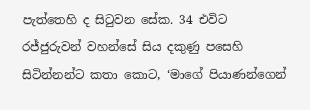පැත්තෙහි ද සිටුවන සේක. 34 එවිට රජ්ජුරුවන් වහන්සේ සිය දකුණු පසෙහි සිටින්නන්ට කතා කොට, ‘මාගේ පියාණන්ගෙන්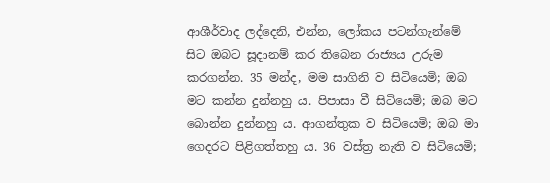ආශීර්වාද ලද්දෙනි, එන්න, ලෝකය පටන්ගැන්මේ සිට ඔබට සූදානම් කර තිබෙන රාජ්‍යය උරුම කරගන්න. 35 මන්ද, මම සාගිනි ව සිටියෙමි; ඔබ මට කන්න දුන්නහු ය. පිපාසා වී සිටියෙමි; ඔබ මට බොන්න දුන්නහු ය. ආගන්තුක ව සිටියෙමි; ඔබ මා ගෙදරට පිළිගත්තහු ය. 36 වස්ත්‍ර නැති ව සිටියෙමි;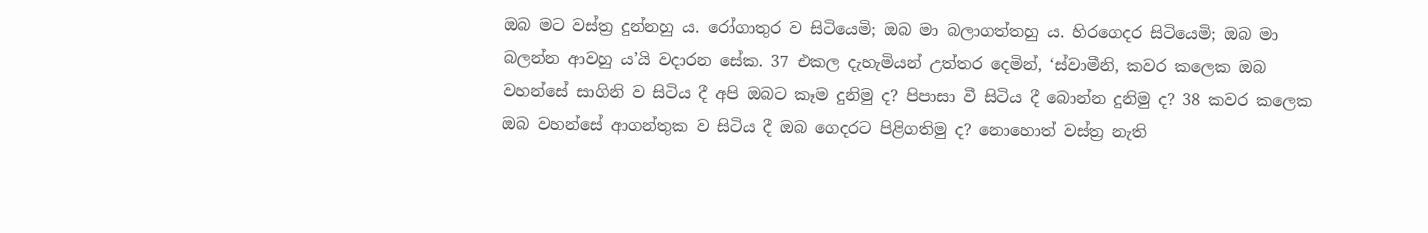ඔබ මට වස්ත්‍ර දුන්නහු ය. රෝගාතුර ව සිටියෙමි; ඔබ මා බලාගත්තහු ය. හිරගෙදර සිටියෙමි; ඔබ මා බලන්න ආවහු ය’යි වදාරන සේක. 37 එකල දැහැමියන් උත්තර දෙමින්, ‘ස්වාමීනි, කවර කලෙක ඔබ වහන්සේ සාගිනි ව සිටිය දී අපි ඔබට කෑම දුනිමු ද? පිපාසා වී සිටිය දී බොන්න දුනිමු ද? 38 කවර කලෙක ඔබ වහන්සේ ආගන්තුක ව සිටිය දී ඔබ ගෙදරට පිළිගතිමු ද? නොහොත් වස්ත්‍ර නැති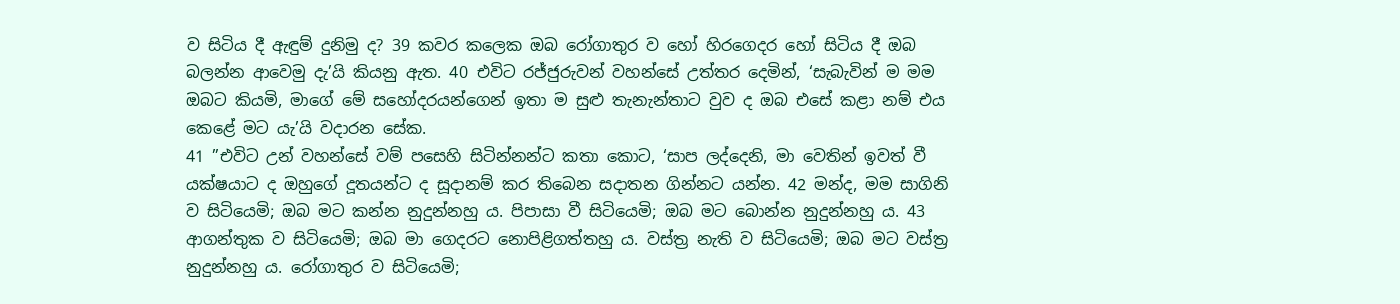ව සිටිය දී ඇඳුම් දුනිමු ද? 39 කවර කලෙක ඔබ රෝගාතුර ව හෝ හිරගෙදර හෝ සිටිය දී ඔබ බලන්න ආවෙමු දැ’යි කියනු ඇත. 40 එවිට රජ්ජුරුවන් වහන්සේ උත්තර දෙමින්, ‘සැබැවින් ම මම ඔබට කියමි, මාගේ මේ සහෝදරයන්ගෙන් ඉතා ම සුළු තැනැන්තාට වුව ද ඔබ එසේ කළා නම් එය කෙළේ මට යැ’යි වදාරන සේක.
41 ”එවිට උන් වහන්සේ වම් පසෙහි සිටින්නන්ට කතා කොට, ‘සාප ලද්දෙනි, මා වෙතින් ඉවත් වී යක්ෂයාට ද ඔහුගේ දූතයන්ට ද සූදානම් කර තිබෙන සදාතන ගින්නට යන්න. 42 මන්ද, මම සාගිනි ව සිටියෙමි; ඔබ මට කන්න නුදුන්නහු ය. පිපාසා වී සිටියෙමි; ඔබ මට බොන්න නුදුන්නහු ය. 43 ආගන්තුක ව සිටියෙමි; ඔබ මා ගෙදරට නොපිළිගත්තහු ය. වස්ත්‍ර නැති ව සිටියෙමි; ඔබ මට වස්ත්‍ර නුදුන්නහු ය. රෝගාතුර ව සිටියෙමි;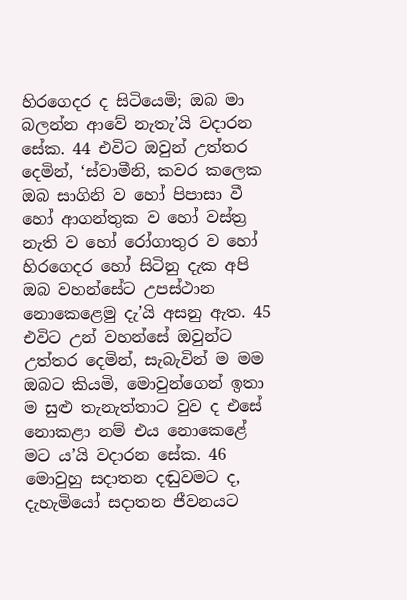හිරගෙදර ද සිටියෙමි; ඔබ මා බලන්න ආවේ නැතැ’යි වදාරන සේක. 44 එවිට ඔවුන් උත්තර දෙමින්, ‘ස්වාමීනි, කවර කලෙක ඔබ සාගිනි ව හෝ පිපාසා වී හෝ ආගන්තුක ව හෝ වස්ත්‍ර නැති ව හෝ රෝගාතුර ව හෝ හිරගෙදර හෝ සිටිනු දැක අපි ඔබ වහන්සේට උපස්ථාන නොකෙළෙමු දැ’යි අසනු ඇත. 45 එවිට උන් වහන්සේ ඔවුන්ට උත්තර දෙමින්, සැබැවින් ම මම ඔබට කියමි, මොවුන්ගෙන් ඉතා ම සුළු තැනැත්තාට වුව ද එසේ නොකළා නම් එය නොකෙළේ මට ය’යි වදාරන සේක. 46 මොවුහු සදාතන දඬුවමට ද, දැහැමියෝ සදාතන ජීවනයට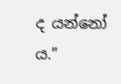ද යන්නෝ ය.”